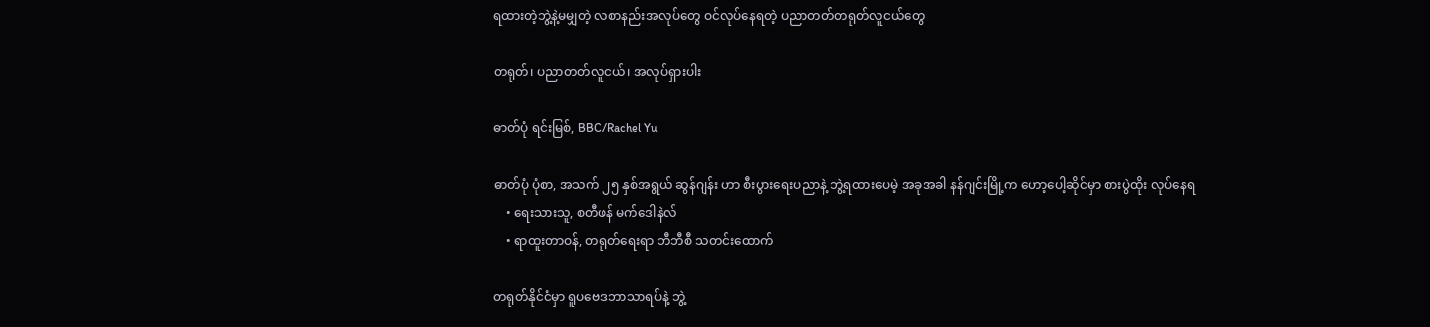ရထားတဲ့ဘွဲ့နဲ့မမျှတဲ့ လစာနည်းအလုပ်တွေ ဝင်လုပ်နေရတဲ့ ပညာတတ်တရုတ်လူငယ်တွေ

တရုတ်၊ ပညာတတ်လူငယ်၊ အလုပ်ရှားပါး

ဓာတ်ပုံ ရင်းမြစ်, BBC/Rachel Yu

ဓာတ်ပုံ ပုံစာ, အသက် ၂၅ နှစ်အရွယ် ဆွန်ဂျန်း ဟာ စီးပွားရေးပညာနဲ့ ဘွဲ့ရထားပေမဲ့ အခုအခါ နန်ဂျင်းမြို့က ဟော့ပေါ့ဆိုင်မှာ စားပွဲထိုး လုပ်နေရ
    • ရေးသားသူ, စတီဖန် မက်ဒေါနဲလ်
    • ရာထူးတာဝန်, တရုတ်ရေးရာ ဘီဘီစီ သတင်းထောက်

တရုတ်နိုင်ငံမှာ ရူပဗေဒဘာသာရပ်နဲ့ ဘွဲ့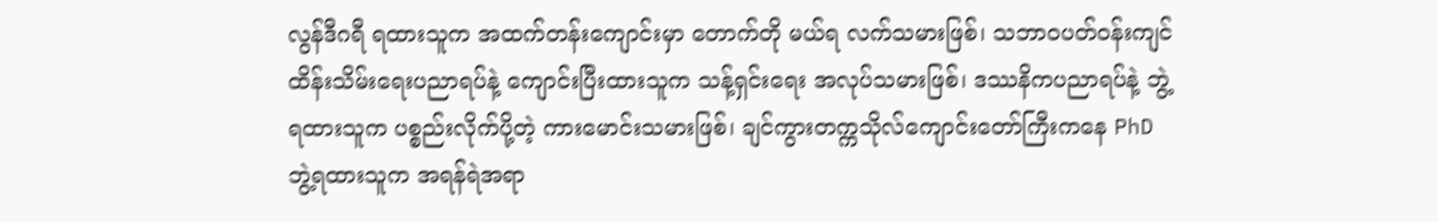လွန်ဒီဂရီ ရထားသူက အထက်တန်းကျောင်းမှာ တောက်တို မယ်ရ လက်သမားဖြစ်၊ သဘာဝပတ်ဝန်းကျင်ထိန်းသိမ်းရေးပညာရပ်နဲ့ ကျောင်းပြီးထားသူက သန့်ရှင်းရေး အလုပ်သမားဖြစ်၊ ဒဿနိကပညာရပ်နဲ့ ဘွဲ့ရထားသူက ပစ္စည်းလိုက်ပို့တဲ့ ကားမောင်းသမားဖြစ်၊ ချင်ကွားတက္ကသိုလ်ကျောင်းတော်ကြီးကနေ PhD ဘွဲ့ရထားသူက အရန်ရဲအရာ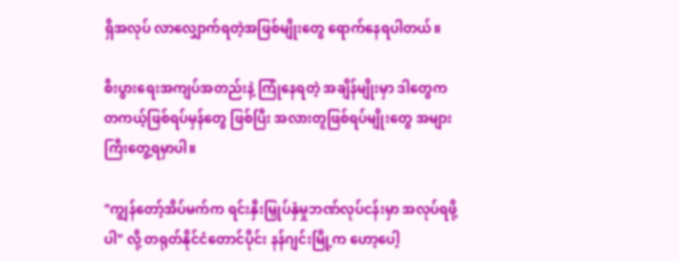ရှိအလုပ် လာလျှောက်ရတဲ့အဖြစ်မျိုးတွေ ရောက်နေရပါတယ်။

စီးပွားရေးအကျပ်အတည်းနဲ့ ကြုံနေရတဲ့ အချိန်မျိုးမှာ ဒါတွေက တကယ့်ဖြစ်ရပ်မှန်တွေ ဖြစ်ပြီး အလားတူဖြစ်ရပ်မျိုးတွေ အများကြီးတွေ့ရမှာပါ။

"ကျွန်တော့်အိပ်မက်က ရင်းနှီးမြှုပ်နှံမှုဘဏ်လုပ်ငန်းမှာ အလုပ်ရဖို့ပါ" လို့ တရုတ်နိုင်ငံတောင်ပိုင်း နန်ဂျင်းမြို့က ဟော့ပေါ့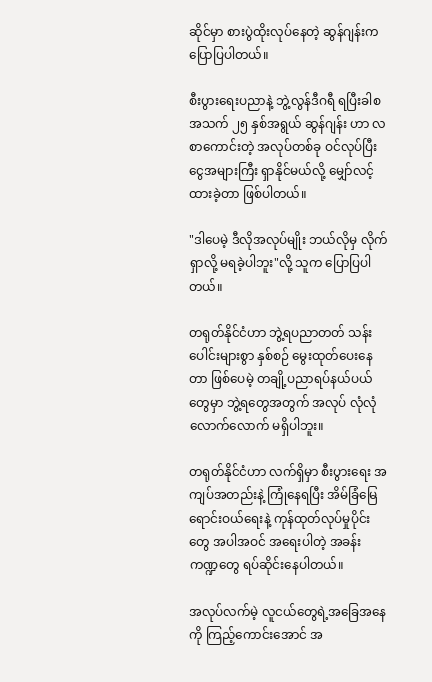ဆိုင်မှာ စားပွဲထိုးလုပ်နေတဲ့ ဆွန်ဂျန်းက ပြောပြပါတယ်။

စီးပွားရေးပညာနဲ့ ဘွဲ့လွန်ဒီဂရီ ရပြီးခါစ အသက် ၂၅ နှစ်အရွယ် ဆွန်ဂျန်း ဟာ လစာကောင်းတဲ့ အလုပ်တစ်ခု ဝင်လုပ်ပြီး ငွေအများကြီး ရှာနိုင်မယ်လို့ မျှော်လင့်ထားခဲ့တာ ဖြစ်ပါတယ်။

"ဒါပေမဲ့ ဒီလိုအလုပ်မျိုး ဘယ်လိုမှ လိုက်ရှာလို့ မရခဲ့ပါဘူး"လို့ သူက ပြောပြပါတယ်။

တရုတ်နိုင်ငံဟာ ဘွဲ့ရပညာတတ် သန်းပေါင်းများစွာ နှစ်စဉ် မွေးထုတ်ပေးနေတာ ဖြစ်ပေမဲ့ တချို့ပညာရပ်နယ်ပယ်တွေမှာ ဘွဲ့ရတွေအတွက် အလုပ် လုံလုံလောက်လောက် မရှိပါဘူး။

တရုတ်နိုင်ငံဟာ လက်ရှိမှာ စီးပွားရေး အကျပ်အတည်းနဲ့ ကြုံနေရပြီး အိမ်ခြံမြေရောင်းဝယ်ရေးနဲ့ ကုန်ထုတ်လုပ်မှုပိုင်းတွေ အပါအဝင် အရေးပါတဲ့ အခန်းကဏ္ဍတွေ ရပ်ဆိုင်းနေပါတယ်။

အလုပ်လက်မဲ့ လူငယ်တွေရဲ့အခြေအနေကို ကြည့်ကောင်းအောင် အ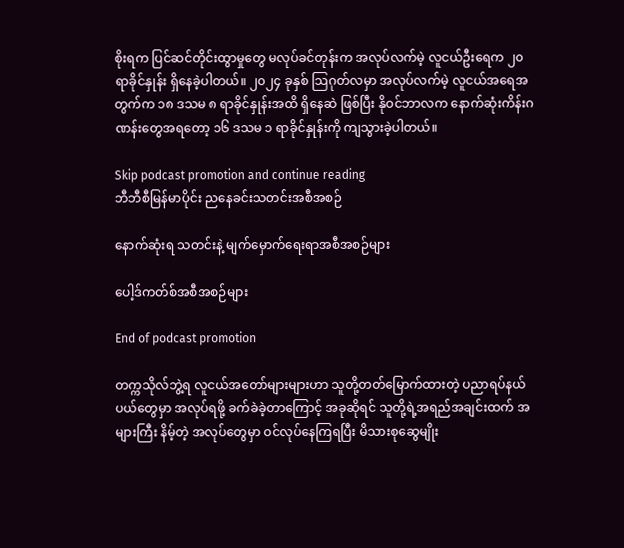စိုးရက ပြင်ဆင်တိုင်းထွာမှုတွေ မလုပ်ခင်တုန်းက အလုပ်လက်မဲ့ လူငယ်ဦးရေက ၂၀ ရာခိုင်နှုန်း ရှိနေခဲ့ပါတယ်။ ၂၀၂၄ ခုနှစ် သြဂုတ်လမှာ အလုပ်လက်မဲ့ လူငယ်အရေအတွက်က ၁၈ ဒသမ ၈ ရာခိုင်နှုန်းအထိ ရှိနေဆဲ ဖြစ်ပြီး နိုဝင်ဘာလက နောက်ဆုံးကိန်းဂဏန်းတွေအရတော့ ၁၆ ဒသမ ၁ ရာခိုင်နှုန်းကို ကျသွားခဲ့ပါတယ်။

Skip podcast promotion and continue reading
ဘီဘီစီမြန်မာပိုင်း ညနေခင်းသတင်းအစီအစဉ်

နောက်ဆုံးရ သတင်းနဲ့ မျက်မှောက်ရေးရာအစီအစဉ်များ

ပေါ့ဒ်ကတ်စ်အစီအစဉ်များ

End of podcast promotion

တက္ကသိုလ်ဘွဲ့ရ လူငယ်အတော်များများဟာ သူတို့တတ်မြောက်ထားတဲ့ ပညာရပ်နယ်ပယ်တွေမှာ အလုပ်ရဖို့ ခက်ခဲခဲ့တာကြောင့် အခုဆိုရင် သူတို့ရဲ့အရည်အချင်းထက် အများကြီး နိမ့်တဲ့ အလုပ်တွေမှာ ဝင်လုပ်နေကြရပြီး မိသားစုဆွေမျိုး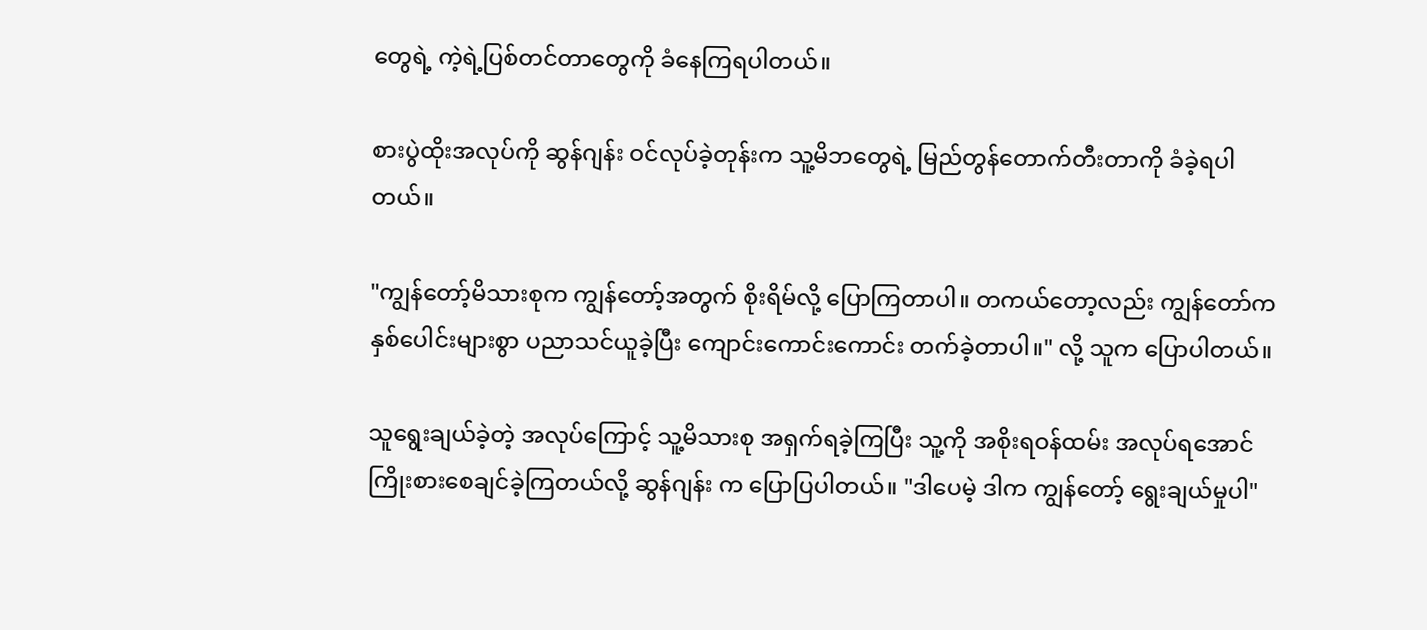တွေရဲ့ ကဲ့ရဲ့ပြစ်တင်တာတွေကို ခံနေကြရပါတယ်။

စားပွဲထိုးအလုပ်ကို ဆွန်ဂျန်း ဝင်လုပ်ခဲ့တုန်းက သူ့မိဘတွေရဲ့ မြည်တွန်တောက်တီးတာကို ခံခဲ့ရပါတယ်။

"ကျွန်တော့်မိသားစုက ကျွန်တော့်အတွက် စိုးရိမ်လို့ ပြောကြတာပါ။ တကယ်တော့လည်း ကျွန်တော်က နှစ်ပေါင်းများစွာ ပညာသင်ယူခဲ့ပြီး ကျောင်းကောင်းကောင်း တက်ခဲ့တာပါ။" လို့ သူက ပြောပါတယ်။

သူရွေးချယ်ခဲ့တဲ့ အလုပ်ကြောင့် သူ့မိသားစု အရှက်ရခဲ့ကြပြီး သူ့ကို အစိုးရဝန်ထမ်း အလုပ်ရအောင် ကြိုးစားစေချင်ခဲ့ကြတယ်လို့ ဆွန်ဂျန်း က ပြောပြပါတယ်။ "ဒါပေမဲ့ ဒါက ကျွန်တော့် ရွေးချယ်မှုပါ"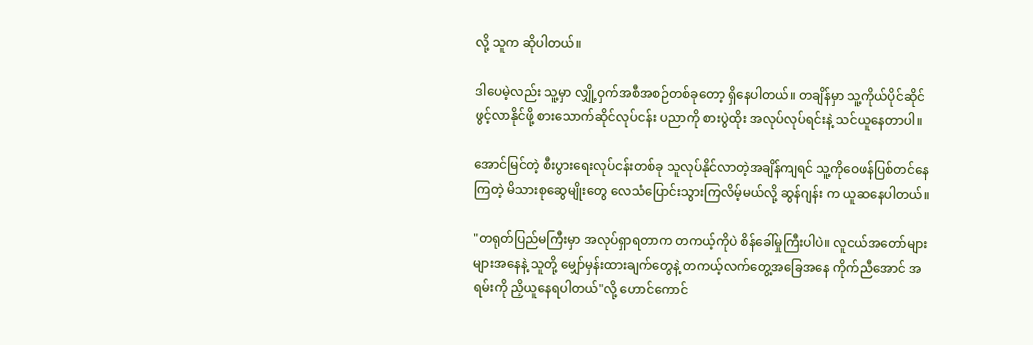လို့ သူက ဆိုပါတယ်။

ဒါပေမဲ့လည်း သူ့မှာ လျှို့ဝှက်အစီအစဉ်တစ်ခုတော့ ရှိနေပါတယ်။ တချိန်မှာ သူ့ကိုယ်ပိုင်ဆိုင်ဖွင့်လာနိုင်ဖို့ စားသောက်ဆိုင်လုပ်ငန်း ပညာကို စားပွဲထိုး အလုပ်လုပ်ရင်းနဲ့ သင်ယူနေတာပါ။

အောင်မြင်တဲ့ စီးပွားရေးလုပ်ငန်းတစ်ခု သူလုပ်နိုင်လာတဲ့အချိန်ကျရင် သူ့ကိုဝေဖန်ပြစ်တင်နေကြတဲ့ မိသားစုဆွေမျိုးတွေ လေသံပြောင်းသွားကြလိမ့်မယ်လို့ ဆွန်ဂျန်း က ယူဆနေပါတယ်။

"တရုတ်ပြည်မကြီးမှာ အလုပ်ရှာရတာက တကယ့်ကိုပဲ စိန်ခေါ်မှုကြီးပါပဲ။ လူငယ်အတော်များများအနေနဲ့ သူတို့ မျှော်မှန်းထားချက်တွေနဲ့ တကယ့်လက်တွေ့အခြေအနေ ကိုက်ညီအောင် အရမ်းကို ညှိယူနေရပါတယ်"လို့ ဟောင်ကောင်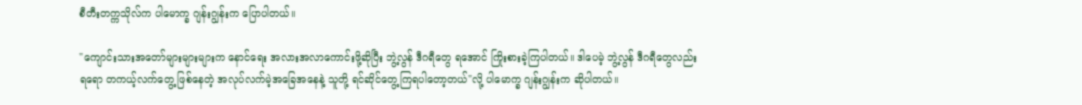စီတီးတက္ကသိုလ်က ပါမောက္ခ ဂျန်းဂျွန်းက ပြောပါတယ်။

"ကျောင်းသားအတော်များများများက နောင်ရေး အလားအလာကောင်းဖို့ဆိုပြီး ဘွဲ့လွန် ဒီဂရီတွေ ရအောင် ကြိုးစားခဲ့ကြပါတယ်။ ဒါပေမဲ့ ဘွဲ့လွန် ဒီဂရီတွေလည်း ရရော တကယ့်လက်တွေ့ ဖြစ်နေတဲ့ အလုပ်လက်မဲ့အခြေအနေနဲ့ သူတို့ ရင်ဆိုင်တွေ့ကြရပါတော့တယ်"လို့ ပါမောက္ခ ဂျန်းဂျွန်းက ဆိုပါတယ်။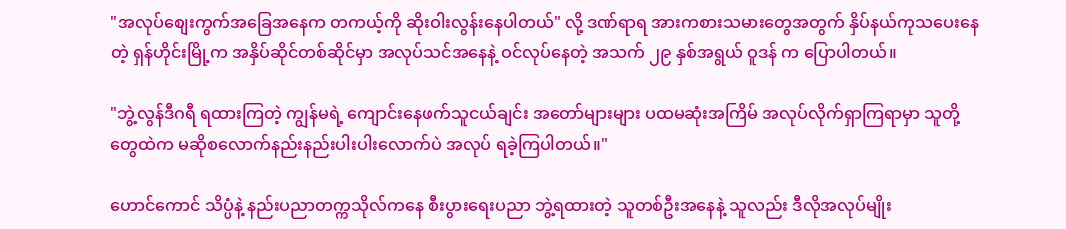"အလုပ်စျေးကွက်အခြေအနေက တကယ့်ကို ဆိုးဝါးလွန်းနေပါတယ်" လို့ ဒဏ်ရာရ အားကစားသမားတွေအတွက် နှိပ်နယ်ကုသပေးနေတဲ့ ရှန်ဟိုင်းမြို့က အနှိပ်ဆိုင်တစ်ဆိုင်မှာ အလုပ်သင်အနေနဲ့ ဝင်လုပ်နေတဲ့ အသက် ၂၉ နှစ်အရွယ် ဝူဒန် က ပြောပါတယ်။

"ဘွဲ့လွန်ဒီဂရီ ရထားကြတဲ့ ကျွန်မရဲ့ ကျောင်းနေဖက်သူငယ်ချင်း အတော်များများ ပထမဆုံးအကြိမ် အလုပ်လိုက်ရှာကြရာမှာ သူတို့တွေထဲက မဆိုစလောက်နည်းနည်းပါးပါးလောက်ပဲ အလုပ် ရခဲ့ကြပါတယ်။"

ဟောင်ကောင် သိပ္ပံနဲ့ နည်းပညာတက္ကသိုလ်ကနေ စီးပွားရေးပညာ ဘွဲ့ရထားတဲ့ သူတစ်ဦးအနေနဲ့ သူလည်း ဒီလိုအလုပ်မျိုး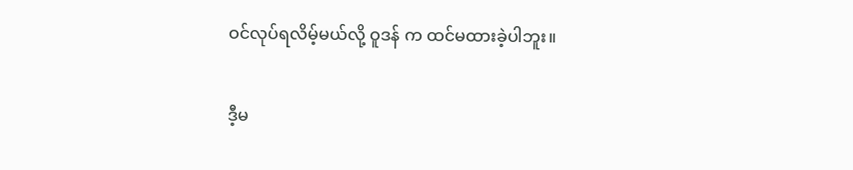ဝင်လုပ်ရလိမ့်မယ်လို့ ဝူဒန် က ထင်မထားခဲ့ပါဘူး။

ဒီ့မ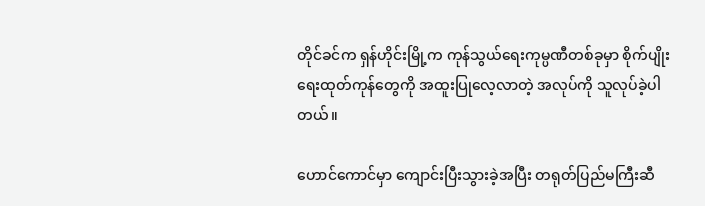တိုင်ခင်က ရှန်ဟိုင်းမြို့က ကုန်သွယ်ရေးကုမ္ပဏီတစ်ခုမှာ စိုက်ပျိုးရေးထုတ်ကုန်တွေကို အထူးပြုလေ့လာတဲ့ အလုပ်ကို သူလုပ်ခဲ့ပါတယ်။

ဟောင်ကောင်မှာ ကျောင်းပြီးသွားခဲ့အပြီး တရုတ်ပြည်မကြီးဆီ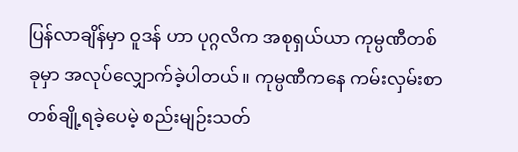ပြန်လာချိန်မှာ ဝူဒန် ဟာ ပုဂ္ဂလိက အစုရှယ်ယာ ကုမ္ပဏီတစ်ခုမှာ အလုပ်လျှောက်ခဲ့ပါတယ်။ ကုမ္ပဏီကနေ ကမ်းလှမ်းစာတစ်ချို့ရခဲ့ပေမဲ့ စည်းမျဉ်းသတ်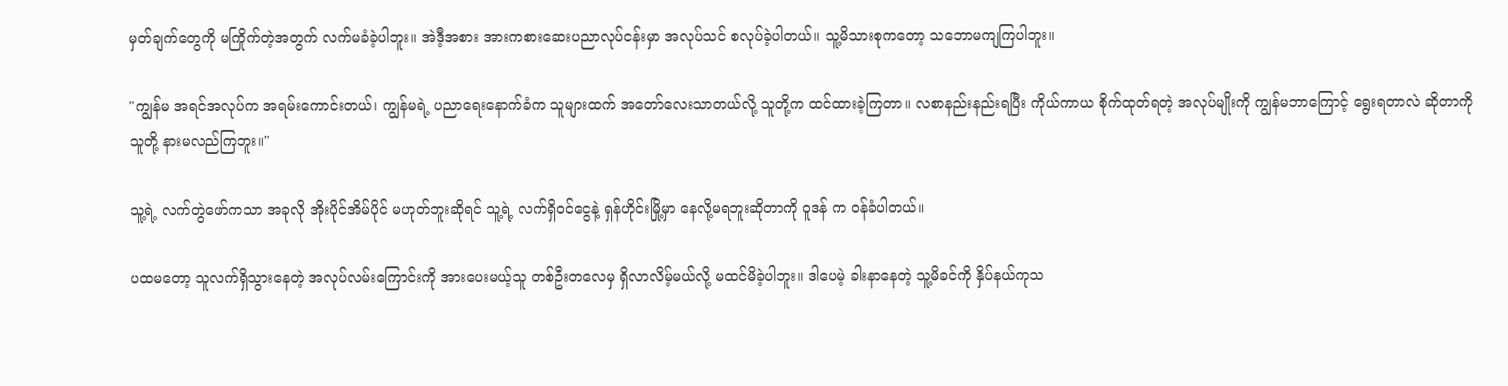မှတ်ချက်တွေကို မကြိုက်တဲ့အတွက် လက်မခံခဲ့ပါဘူး။ အဲဒီ့အစား အားကစားဆေးပညာလုပ်ငန်းမှာ အလုပ်သင် စလုပ်ခဲ့ပါတယ်။ သူ့မိသားစုကတော့ သဘောမကျကြပါဘူး။

"ကျွန်မ အရင်အလုပ်က အရမ်းကောင်းတယ်၊ ကျွန်မရဲ့ ပညာရေးနောက်ခံက သူများထက် အတော်လေးသာတယ်လို့ သူတို့က ထင်ထားခဲ့ကြတာ။ လစာနည်းနည်းရပြီး ကိုယ်ကာယ စိုက်ထုတ်ရတဲ့ အလုပ်မျိုးကို ကျွန်မဘာကြောင့် ရွေးရတာလဲ ဆိုတာကို သူတို့ နားမလည်ကြဘူး။"

သူ့ရဲ့ လက်တွဲဖော်ကသာ အခုလို အိုးပိုင်အိမ်ပိုင် မဟုတ်ဘူးဆိုရင် သူ့ရဲ့ လက်ရှိဝင်ငွေနဲ့ ရှန်ဟိုင်းမြို့မှာ နေလို့မရဘူးဆိုတာကို ဝူဒန် က ဝန်ခံပါတယ်။

ပထမတော့ သူလက်ရှိသွားနေတဲ့ အလုပ်လမ်းကြောင်းကို အားပေးမယ့်သူ တစ်ဦးတလေမှ ရှိလာလိမ့်မယ်လို့ မထင်မိခဲ့ပါဘူး။ ဒါပေမဲ့ ခါးနာနေတဲ့ သူ့မိခင်ကို နှိပ်နယ်ကုသ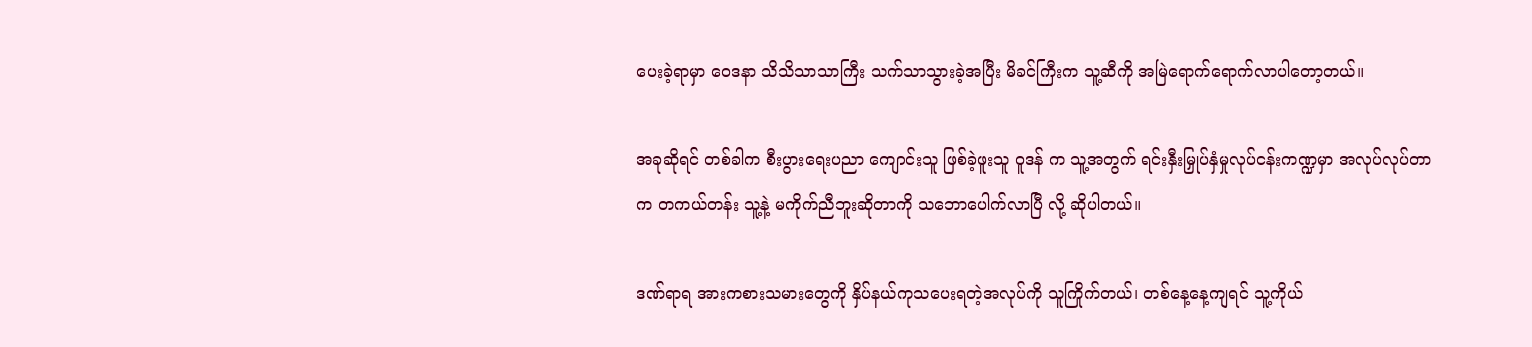ပေးခဲ့ရာမှာ ဝေဒနာ သိသိသာသာကြီး သက်သာသွားခဲ့အပြီး မိခင်ကြီးက သူ့ဆီကို အမြဲရောက်ရောက်လာပါတော့တယ်။

အခုဆိုရင် တစ်ခါက စီးပွားရေးပညာ ကျောင်းသူ ဖြစ်ခဲ့ဖူးသူ ဝူဒန် က သူ့အတွက် ရင်းနှီးမြှုပ်နှံမှုလုပ်ငန်းကဏ္ဍမှာ အလုပ်လုပ်တာက တကယ်တန်း သူ့နဲ့ မကိုက်ညီဘူးဆိုတာကို သဘောပေါက်လာပြီ လို့ ဆိုပါတယ်။

ဒဏ်ရာရ အားကစားသမားတွေကို နှိပ်နယ်ကုသပေးရတဲ့အလုပ်ကို သူကြိုက်တယ်၊ တစ်နေ့နေ့ကျရင် သူ့ကိုယ်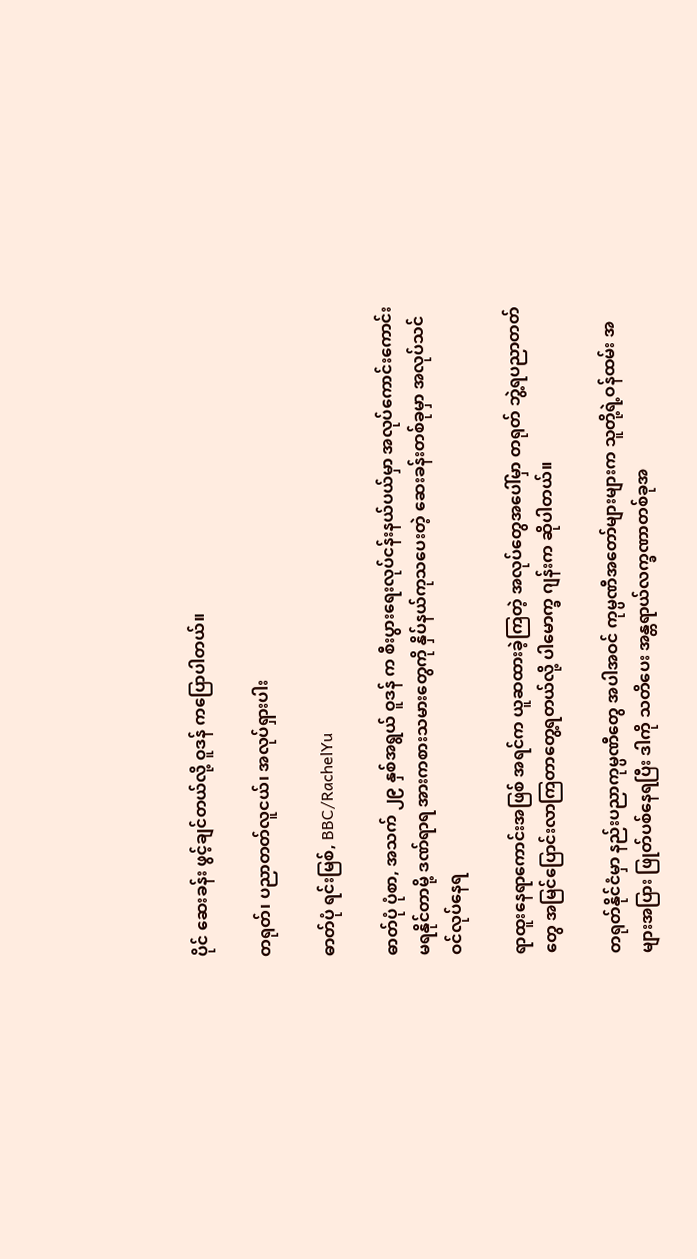ပိုင် ဆေးခန်း ဖွင့်ချင်တယ်လို့ ဝူဒန် ကပြောပါတယ်။

တရုတ်၊ ပညာတတ်လူငယ်၊ အလုပ်ရှားပါး

ဓာတ်ပုံ ရင်းမြစ်, BBC/RachelYu

ဓာတ်ပုံ ပုံစာ, အသက် ၂၉ နှစ်အရွယ် ဝူဒန် က စီးပွားရေးလုပ်ငန်းနယ်ပယ်မှာ အလုပ်ကောင်းကောင်း မရနိုင်တာမို့ ဒဏ်ရာရ အားကစားသမားတွေကို နှိပ်နယ်ကုသပေးတဲ့ ဆေးခန်းတစ်ခုမှာ အလုပ်သင် ဝင်လုပ်နေရ

ရာထူးနေရာကောင်းအဖြစ် အရင်က ယူဆထားခဲ့ကြတဲ့ အလုပ်တွေအပေါ်မှာ တရုတ် ဘွဲ့ရပညာတတ်တွေ အမြင်ပြောင်းလာကြတာတွေ့ရတယ်လို့ ပါမောက္ခ ဂျန်းက ဆိုပါတယ်။

တရုတ်နိုင်ငံမှာ နည်းပညာကုမ္ပဏီတွေ အပါအဝင် ကုမ္ပဏီအတော်များများက သူတို့ရဲ့ဝန်ထမ်း အများအပြား ဖြုတ်ပစ်နေရပြီး ဒါကို သတိပေး အန္တရာယ်လက္ခဏာတစ်ခုအ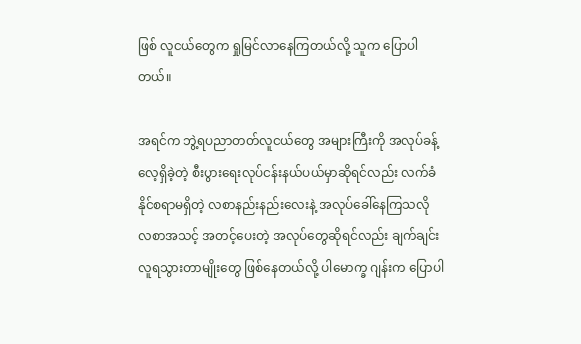ဖြစ် လူငယ်တွေက ရှုမြင်လာနေကြတယ်လို့ သူက ပြောပါတယ်။

အရင်က ဘွဲ့ရပညာတတ်လူငယ်တွေ အများကြီးကို အလုပ်ခန့်လေ့ရှိခဲ့တဲ့ စီးပွားရေးလုပ်ငန်းနယ်ပယ်မှာဆိုရင်လည်း လက်ခံနိုင်စရာမရှိတဲ့ လစာနည်းနည်းလေးနဲ့ အလုပ်ခေါ်နေကြသလို လစာအသင့် အတင့်ပေးတဲ့ အလုပ်တွေဆိုရင်လည်း ချက်ချင်း လူရသွားတာမျိုးတွေ ဖြစ်နေတယ်လို့ ပါမောက္ခ ဂျန်းက ပြောပါ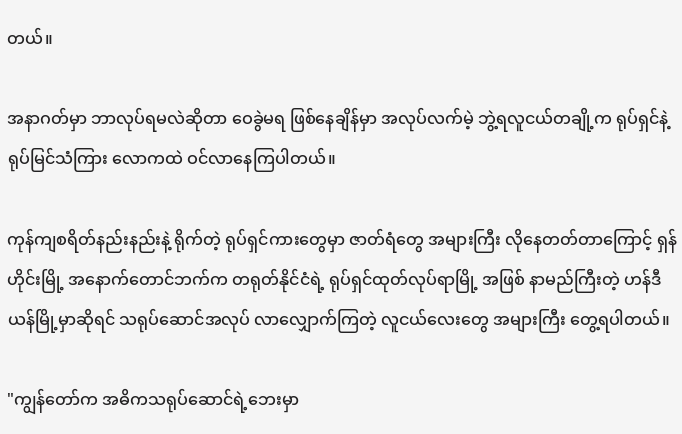တယ်။

အနာဂတ်မှာ ဘာလုပ်ရမလဲဆိုတာ ဝေခွဲမရ ဖြစ်နေချိန်မှာ အလုပ်လက်မဲ့ ဘွဲ့ရလူငယ်တချို့က ရုပ်ရှင်နဲ့ ရုပ်မြင်သံကြား လောကထဲ ဝင်လာနေကြပါတယ်။

ကုန်ကျစရိတ်နည်းနည်းနဲ့ ရိုက်တဲ့ ရုပ်ရှင်ကားတွေမှာ ဇာတ်ရံတွေ အများကြီး လိုနေတတ်တာကြောင့် ရှန်ဟိုင်းမြို့ အနောက်တောင်ဘက်က တရုတ်နိုင်ငံရဲ့ ရုပ်ရှင်ထုတ်လုပ်ရာမြို့ အဖြစ် နာမည်ကြီးတဲ့ ဟန်ဒီယန်မြို့မှာဆိုရင် သရုပ်ဆောင်အလုပ် လာလျှောက်ကြတဲ့ လူငယ်လေးတွေ အများကြီး တွေ့ရပါတယ်။

"ကျွန်တော်က အဓိကသရုပ်ဆောင်ရဲ့ဘေးမှာ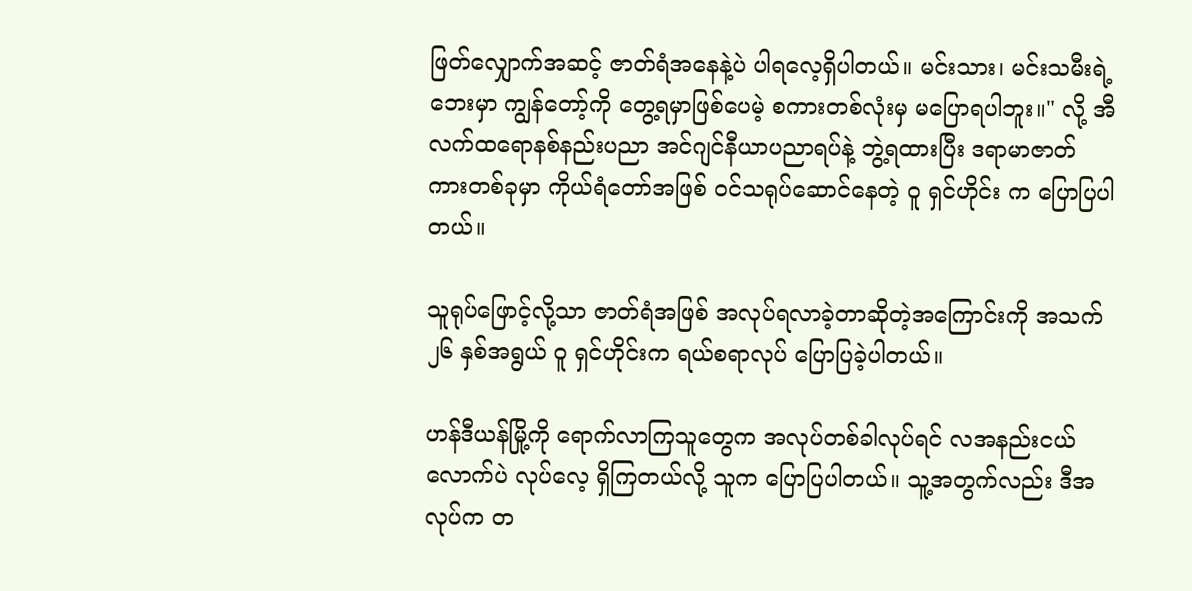ဖြတ်လျှောက်အဆင့် ဇာတ်ရံအနေနဲ့ပဲ ပါရလေ့ရှိပါတယ်။ မင်းသား၊ မင်းသမီးရဲ့ ဘေးမှာ ကျွန်တော့်ကို တွေ့ရမှာဖြစ်ပေမဲ့ စကားတစ်လုံးမှ မပြောရပါဘူး။" လို့ အီလက်ထရောနစ်နည်းပညာ အင်ဂျင်နီယာပညာရပ်နဲ့ ဘွဲ့ရထားပြီး ဒရာမာဇာတ်ကားတစ်ခုမှာ ကိုယ်ရံတော်အဖြစ် ဝင်သရုပ်ဆောင်နေတဲ့ ဝူ ရှင်ဟိုင်း က ပြောပြပါတယ်။

သူရုပ်ဖြောင့်လို့သာ ဇာတ်ရံအဖြစ် အလုပ်ရလာခဲ့တာဆိုတဲ့အကြောင်းကို အသက် ၂၆ နှစ်အရွယ် ဝူ ရှင်ဟိုင်းက ရယ်စရာလုပ် ပြောပြခဲ့ပါတယ်။

ဟန်ဒီယန်မြို့ကို ရောက်လာကြသူတွေက အလုပ်တစ်ခါလုပ်ရင် လအနည်းငယ်လောက်ပဲ လုပ်လေ့ ရှိကြတယ်လို့ သူက ပြောပြပါတယ်။ သူ့အတွက်လည်း ဒီအလုပ်က တ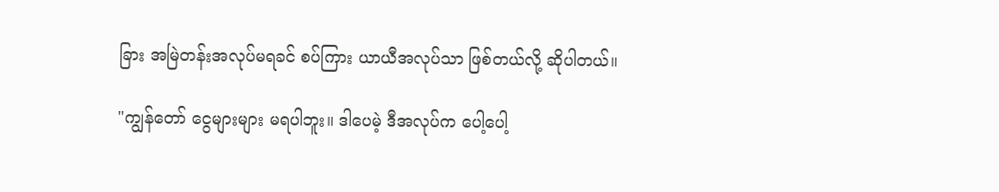ခြား အမြဲတန်းအလုပ်မရခင် စပ်ကြား ယာယီအလုပ်သာ ဖြစ်တယ်လို့ ဆိုပါတယ်။

"ကျွန်တော် ငွေများများ မရပါဘူး။ ဒါပေမဲ့ ဒီအလုပ်က ပေါ့ပေါ့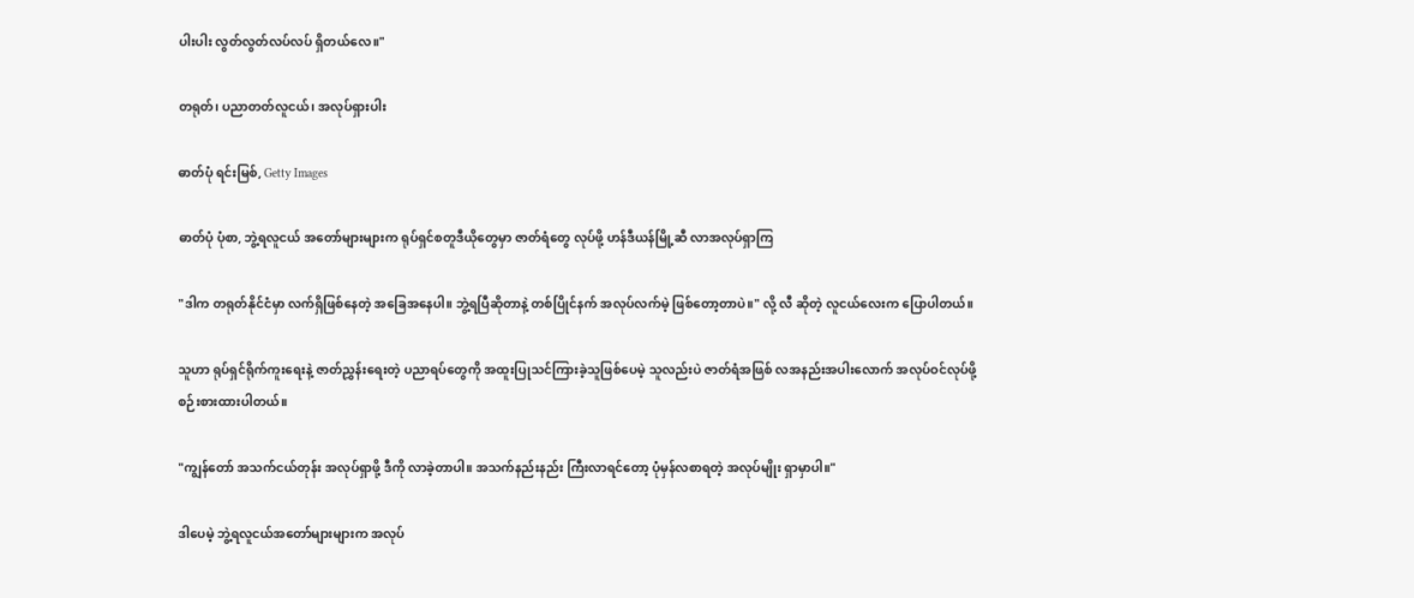ပါးပါး လွတ်လွတ်လပ်လပ် ရှိတယ်လေ။"

တရုတ်၊ ပညာတတ်လူငယ်၊ အလုပ်ရှားပါး

ဓာတ်ပုံ ရင်းမြစ်, Getty Images

ဓာတ်ပုံ ပုံစာ, ဘွဲ့ရလူငယ် အတော်များများက ရုပ်ရှင်စတူဒီယိုတွေမှာ ဇာတ်ရံတွေ လုပ်ဖို့ ဟန်ဒီယန်မြို့ဆီ လာအလုပ်ရှာကြ

"ဒါက တရုတ်နိုင်ငံမှာ လက်ရှိဖြစ်နေတဲ့ အခြေအနေပါ။ ဘွဲ့ရပြီဆိုတာနဲ့ တစ်ပြိုင်နက် အလုပ်လက်မဲ့ ဖြစ်တော့တာပဲ။" လို့ လီ ဆိုတဲ့ လူငယ်လေးက ပြောပါတယ်။

သူဟာ ရုပ်ရှင်ရိုက်ကူးရေးနဲ့ ဇာတ်ညွှန်းရေးတဲ့ ပညာရပ်တွေကို အထူးပြုသင်ကြားခဲ့သူဖြစ်ပေမဲ့ သူလည်းပဲ ဇာတ်ရံအဖြစ် လအနည်းအပါးလောက် အလုပ်ဝင်လုပ်ဖို့ စဉ်းစားထားပါတယ်။

"ကျွန်တော် အသက်ငယ်တုန်း အလုပ်ရှာဖို့ ဒီကို လာခဲ့တာပါ။ အသက်နည်းနည်း ကြီးလာရင်တော့ ပုံမှန်လစာရတဲ့ အလုပ်မျိုး ရှာမှာပါ။"

ဒါပေမဲ့ ဘွဲ့ရလူငယ်အတော်များများက အလုပ်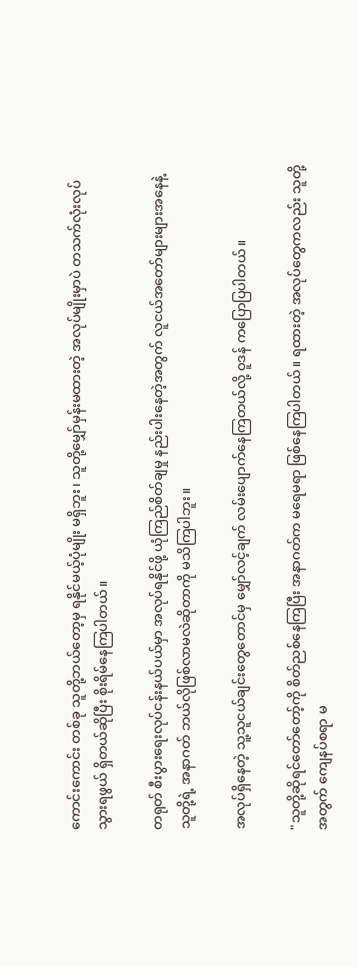ကောင်းကောင်း တစ်ခု သူတို့ဘယ်တော့မှ ရနိုင်မယ့်ပုံမျိုး မရှိဘူး၊ သူတို့မျှော်မှန်းမထားတဲ့ အလုပ်မျိုးမှာပဲ တသက်လုံးလုပ်သွားရဖွယ် ရှိတယ်ဆိုပြီး စိုးရိမ်နေကြပါတယ်။

တရုတ် စီးပွားရေးလုပ်ငန်းနယ်ပယ်မှာ အလုပ်ရနိုင်ဖို့ ယုံကြည်စိတ်ချမှု နည်းပါးနေတဲ့အတွက် လူငယ်အတော်များများအနေနဲ့ သူတို့ရဲ့ အနာဂတ် ဘယ်လိုဖြစ်လာမလဲဆိုတာကို မသိကြပါဘူး။

အလုပ်ရှိနေတဲ့ သူ့သူငယ်ချင်းတွေတောင်မှ မျှော်လင့်ချက် လမ်းပျောက်နေကြတယ်လို့ ဝူဒန် ကပြောပြပါတယ်။

"သူတို့ဆိုရင်တော်တော့်ကို စိတ်ညစ်နေကြပြီး အနာဂတ်က မရေမရာ ဖြစ်နေကြပါတယ်။ ရထားတဲ့ အလုပ်တွေကလည်း သူတို့အတွက် ကျေနပ်စရာ မ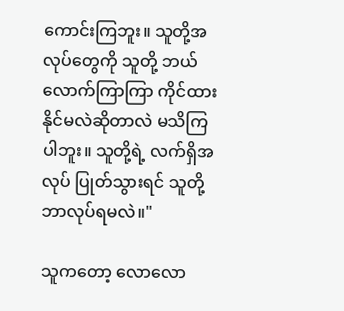ကောင်းကြဘူး။ သူတို့အလုပ်တွေကို သူတို့ ဘယ်လောက်ကြာကြာ ကိုင်ထားနိုင်မလဲဆိုတာလဲ မသိကြပါဘူး။ သူတို့ရဲ့ လက်ရှိအလုပ် ပြုတ်သွားရင် သူတို့ဘာလုပ်ရမလဲ။"

သူကတော့ လောလော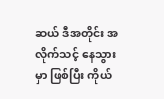ဆယ် ဒီအတိုင်း အလိုက်သင့် နေသွားမှာ ဖြစ်ပြီး ကိုယ်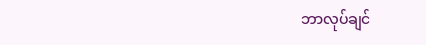ဘာလုပ်ချင်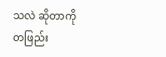သလဲ ဆိုတာကို တဖြည်း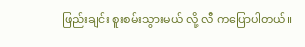ဖြည်းချင်း စူးစမ်းသွားမယ် လို့ လီ ကပြောပါတယ်။